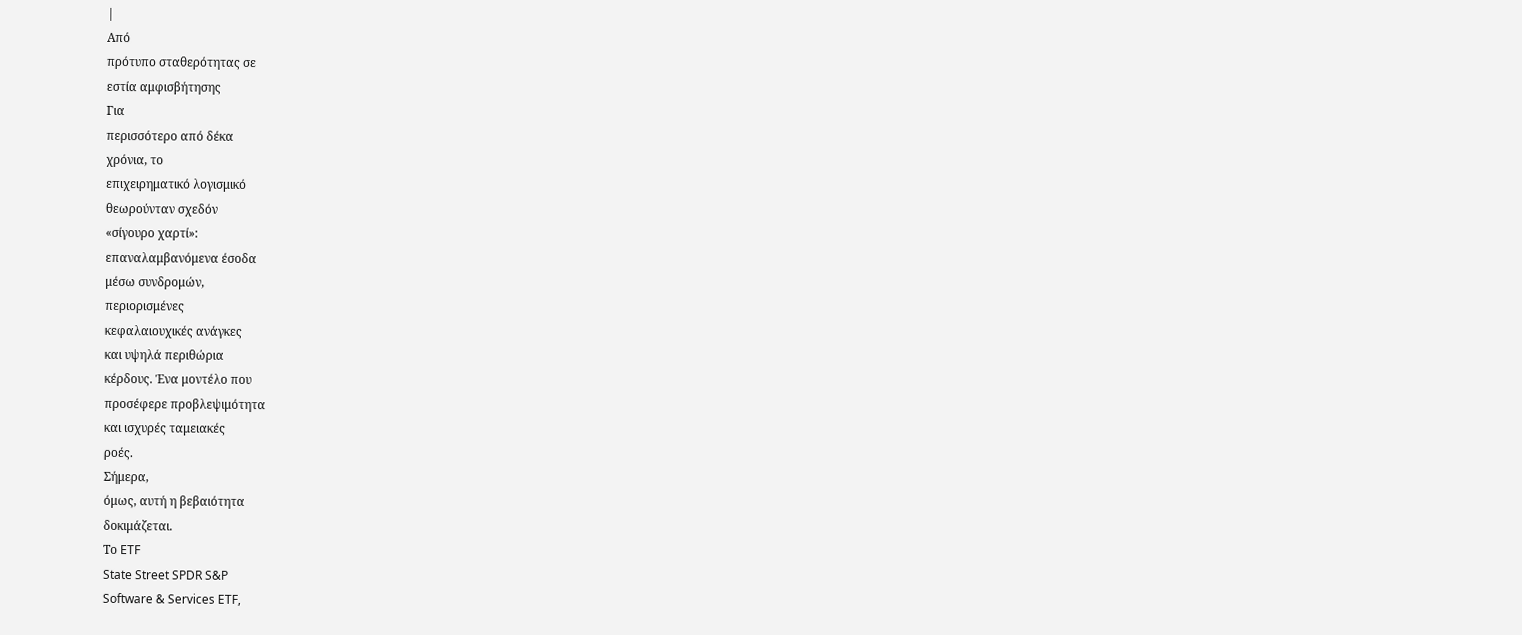|
Από
πρότυπο σταθερότητας σε
εστία αμφισβήτησης
Για
περισσότερο από δέκα
χρόνια, το
επιχειρηματικό λογισμικό
θεωρούνταν σχεδόν
«σίγουρο χαρτί»:
επαναλαμβανόμενα έσοδα
μέσω συνδρομών,
περιορισμένες
κεφαλαιουχικές ανάγκες
και υψηλά περιθώρια
κέρδους. Ένα μοντέλο που
προσέφερε προβλεψιμότητα
και ισχυρές ταμειακές
ροές.
Σήμερα,
όμως, αυτή η βεβαιότητα
δοκιμάζεται.
Το ETF
State Street SPDR S&P
Software & Services ETF,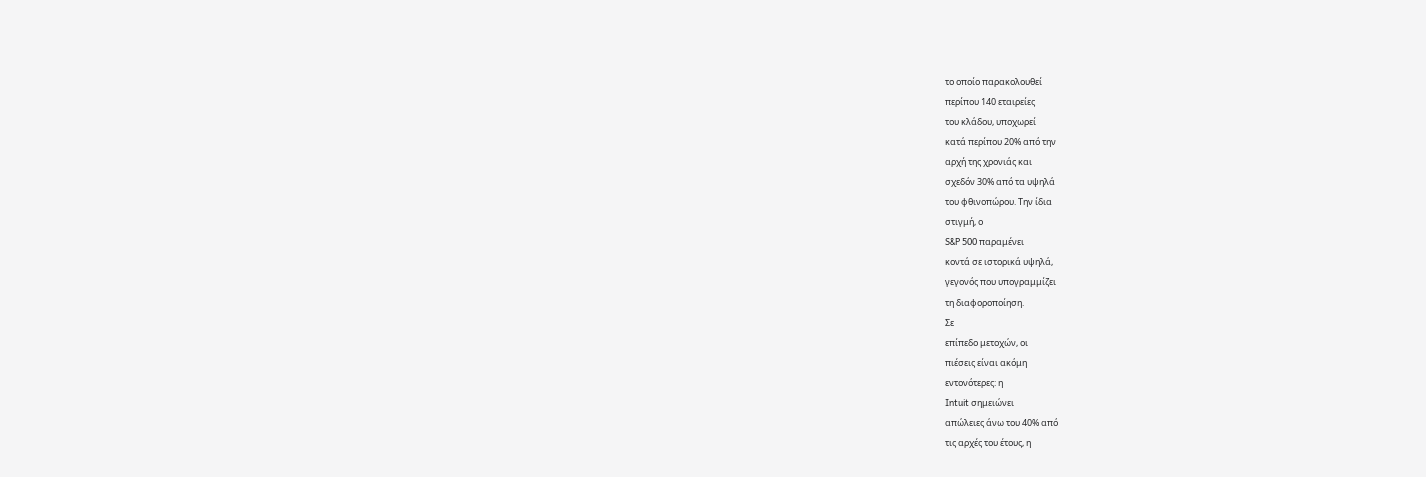το οποίο παρακολουθεί
περίπου 140 εταιρείες
του κλάδου, υποχωρεί
κατά περίπου 20% από την
αρχή της χρονιάς και
σχεδόν 30% από τα υψηλά
του φθινοπώρου. Την ίδια
στιγμή, ο
S&P 500 παραμένει
κοντά σε ιστορικά υψηλά,
γεγονός που υπογραμμίζει
τη διαφοροποίηση.
Σε
επίπεδο μετοχών, οι
πιέσεις είναι ακόμη
εντονότερες: η
Intuit σημειώνει
απώλειες άνω του 40% από
τις αρχές του έτους, η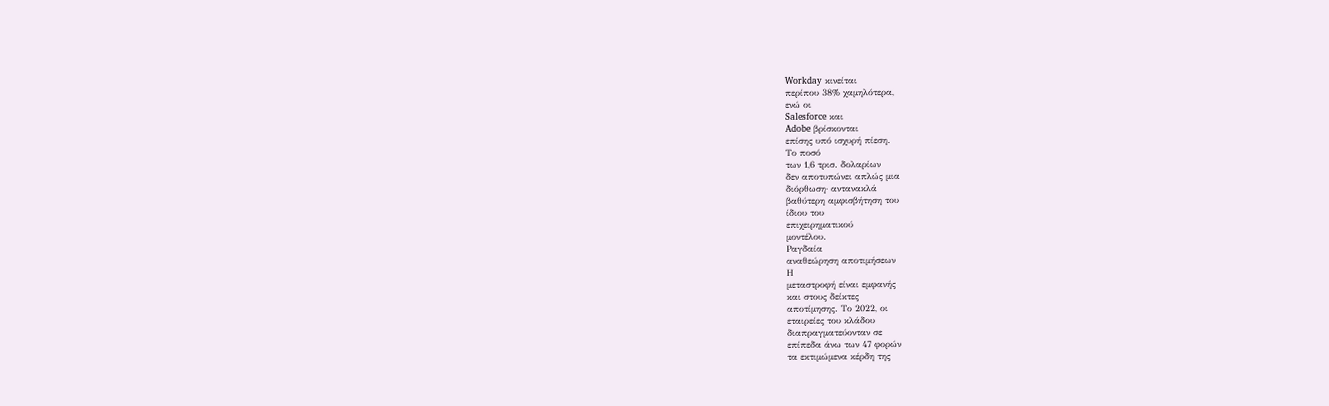Workday κινείται
περίπου 38% χαμηλότερα,
ενώ οι
Salesforce και
Adobe βρίσκονται
επίσης υπό ισχυρή πίεση.
Το ποσό
των 1,6 τρισ. δολαρίων
δεν αποτυπώνει απλώς μια
διόρθωση· αντανακλά
βαθύτερη αμφισβήτηση του
ίδιου του
επιχειρηματικού
μοντέλου.
Ραγδαία
αναθεώρηση αποτιμήσεων
Η
μεταστροφή είναι εμφανής
και στους δείκτες
αποτίμησης. Το 2022, οι
εταιρείες του κλάδου
διαπραγματεύονταν σε
επίπεδα άνω των 47 φορών
τα εκτιμώμενα κέρδη της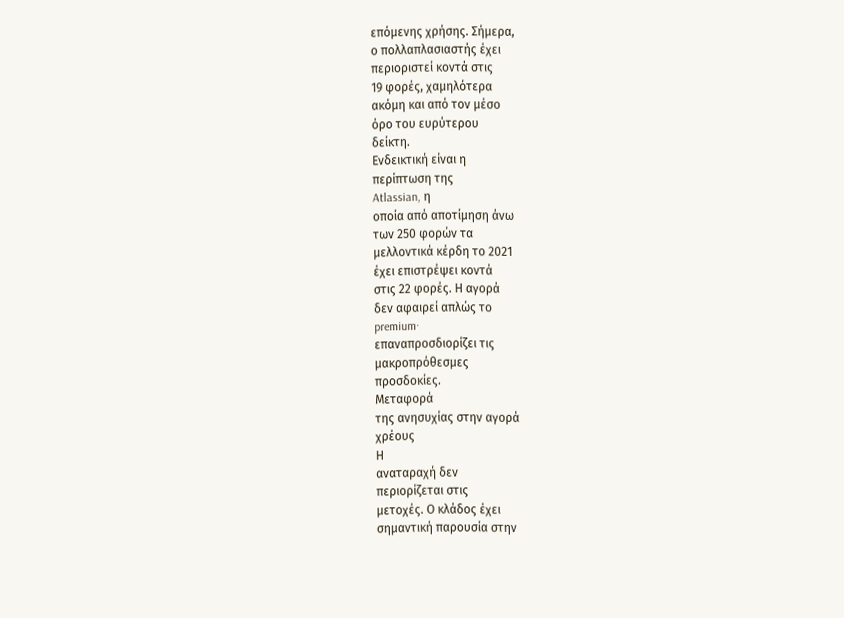επόμενης χρήσης. Σήμερα,
ο πολλαπλασιαστής έχει
περιοριστεί κοντά στις
19 φορές, χαμηλότερα
ακόμη και από τον μέσο
όρο του ευρύτερου
δείκτη.
Ενδεικτική είναι η
περίπτωση της
Atlassian, η
οποία από αποτίμηση άνω
των 250 φορών τα
μελλοντικά κέρδη το 2021
έχει επιστρέψει κοντά
στις 22 φορές. Η αγορά
δεν αφαιρεί απλώς το
premium·
επαναπροσδιορίζει τις
μακροπρόθεσμες
προσδοκίες.
Μεταφορά
της ανησυχίας στην αγορά
χρέους
Η
αναταραχή δεν
περιορίζεται στις
μετοχές. Ο κλάδος έχει
σημαντική παρουσία στην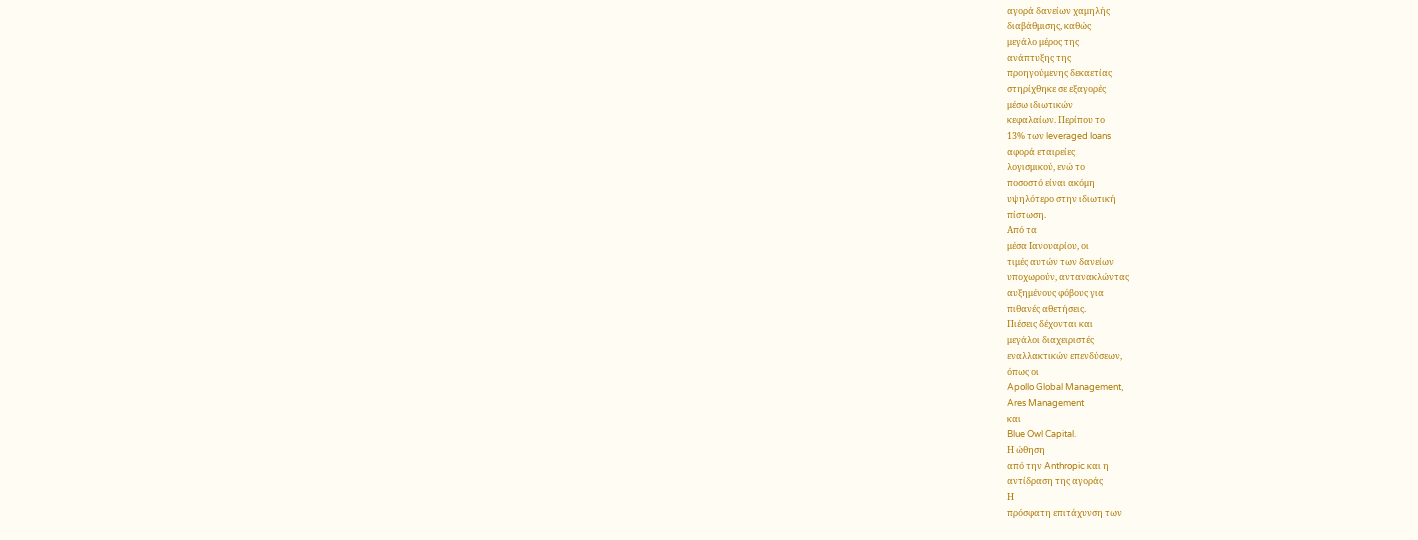αγορά δανείων χαμηλής
διαβάθμισης, καθώς
μεγάλο μέρος της
ανάπτυξης της
προηγούμενης δεκαετίας
στηρίχθηκε σε εξαγορές
μέσω ιδιωτικών
κεφαλαίων. Περίπου το
13% των leveraged loans
αφορά εταιρείες
λογισμικού, ενώ το
ποσοστό είναι ακόμη
υψηλότερο στην ιδιωτική
πίστωση.
Από τα
μέσα Ιανουαρίου, οι
τιμές αυτών των δανείων
υποχωρούν, αντανακλώντας
αυξημένους φόβους για
πιθανές αθετήσεις.
Πιέσεις δέχονται και
μεγάλοι διαχειριστές
εναλλακτικών επενδύσεων,
όπως οι
Apollo Global Management,
Ares Management
και
Blue Owl Capital.
Η ώθηση
από την Anthropic και η
αντίδραση της αγοράς
Η
πρόσφατη επιτάχυνση των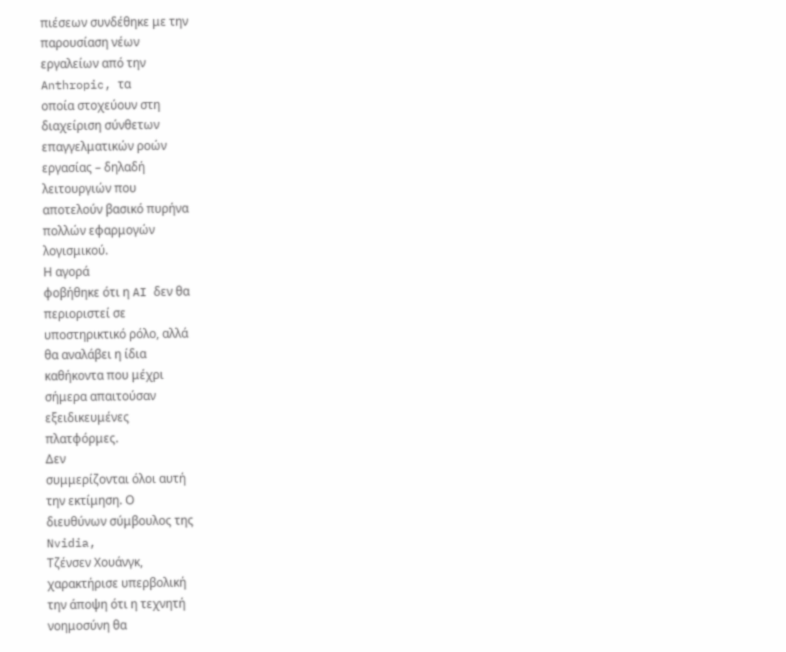πιέσεων συνδέθηκε με την
παρουσίαση νέων
εργαλείων από την
Anthropic, τα
οποία στοχεύουν στη
διαχείριση σύνθετων
επαγγελματικών ροών
εργασίας – δηλαδή
λειτουργιών που
αποτελούν βασικό πυρήνα
πολλών εφαρμογών
λογισμικού.
Η αγορά
φοβήθηκε ότι η AI δεν θα
περιοριστεί σε
υποστηρικτικό ρόλο, αλλά
θα αναλάβει η ίδια
καθήκοντα που μέχρι
σήμερα απαιτούσαν
εξειδικευμένες
πλατφόρμες.
Δεν
συμμερίζονται όλοι αυτή
την εκτίμηση. Ο
διευθύνων σύμβουλος της
Nvidia,
Τζένσεν Χουάνγκ,
χαρακτήρισε υπερβολική
την άποψη ότι η τεχνητή
νοημοσύνη θα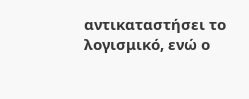αντικαταστήσει το
λογισμικό, ενώ ο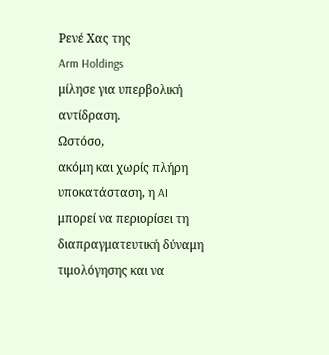Ρενέ Χας της
Arm Holdings
μίλησε για υπερβολική
αντίδραση.
Ωστόσο,
ακόμη και χωρίς πλήρη
υποκατάσταση, η AI
μπορεί να περιορίσει τη
διαπραγματευτική δύναμη
τιμολόγησης και να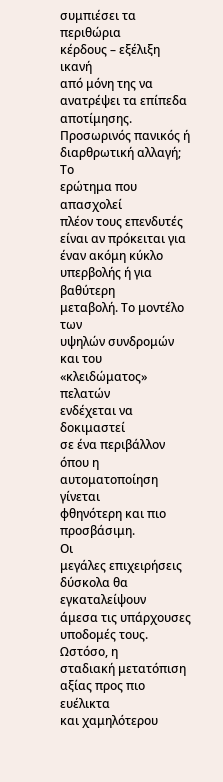συμπιέσει τα περιθώρια
κέρδους – εξέλιξη ικανή
από μόνη της να
ανατρέψει τα επίπεδα
αποτίμησης.
Προσωρινός πανικός ή
διαρθρωτική αλλαγή;
Το
ερώτημα που απασχολεί
πλέον τους επενδυτές
είναι αν πρόκειται για
έναν ακόμη κύκλο
υπερβολής ή για βαθύτερη
μεταβολή. Το μοντέλο των
υψηλών συνδρομών και του
«κλειδώματος» πελατών
ενδέχεται να δοκιμαστεί
σε ένα περιβάλλον όπου η
αυτοματοποίηση γίνεται
φθηνότερη και πιο
προσβάσιμη.
Οι
μεγάλες επιχειρήσεις
δύσκολα θα εγκαταλείψουν
άμεσα τις υπάρχουσες
υποδομές τους. Ωστόσο, η
σταδιακή μετατόπιση
αξίας προς πιο ευέλικτα
και χαμηλότερου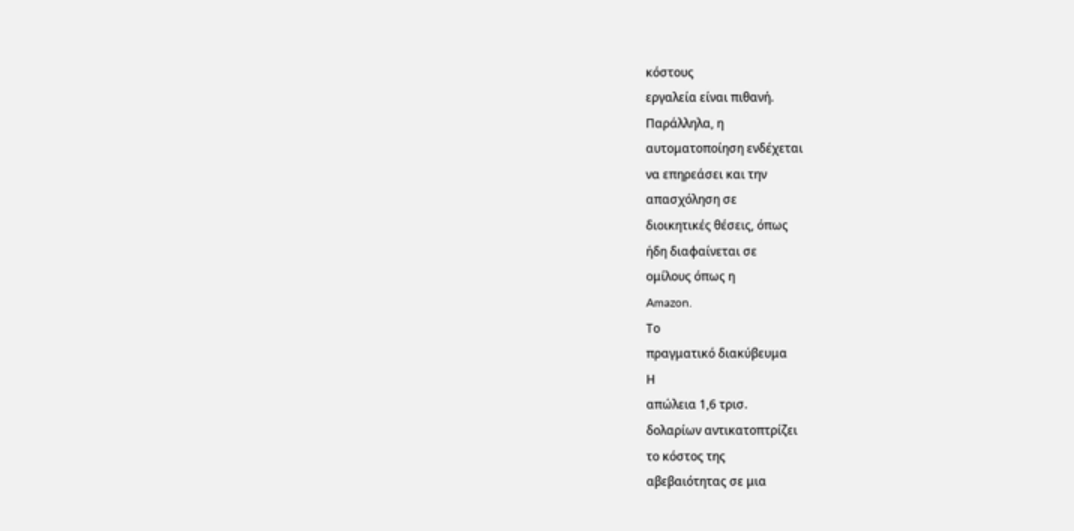κόστους
εργαλεία είναι πιθανή.
Παράλληλα, η
αυτοματοποίηση ενδέχεται
να επηρεάσει και την
απασχόληση σε
διοικητικές θέσεις, όπως
ήδη διαφαίνεται σε
ομίλους όπως η
Amazon.
Το
πραγματικό διακύβευμα
Η
απώλεια 1,6 τρισ.
δολαρίων αντικατοπτρίζει
το κόστος της
αβεβαιότητας σε μια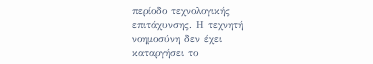περίοδο τεχνολογικής
επιτάχυνσης. Η τεχνητή
νοημοσύνη δεν έχει
καταργήσει το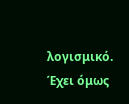λογισμικό.
Έχει όμως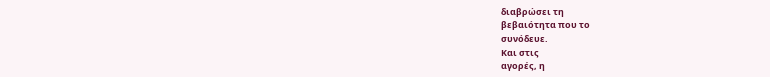διαβρώσει τη
βεβαιότητα που το
συνόδευε.
Και στις
αγορές, η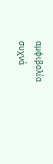αμφιβολία
συχνά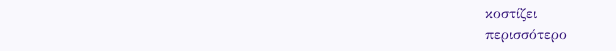κοστίζει
περισσότερο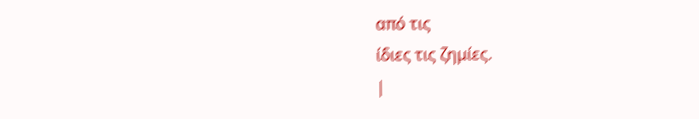από τις
ίδιες τις ζημίες.
|